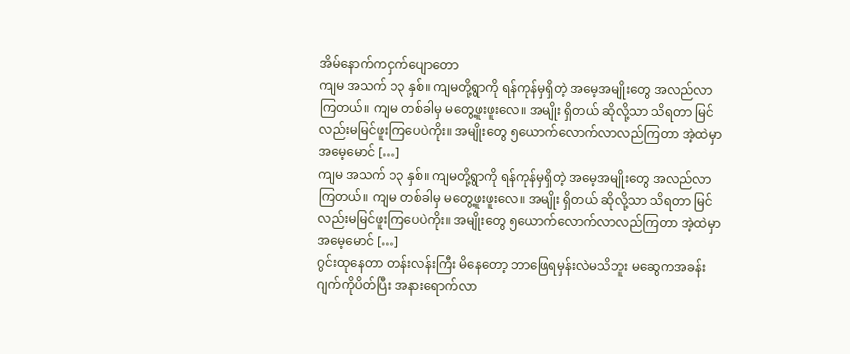အိမ်နောက်ကငှက်ပျောတော
ကျမ အသက် ၁၃ နှစ်။ ကျမတို့ရွာကို ရန်ကုန်မှရှိတဲ့ အမေ့အမျိုးတွေ အလည်လာကြတယ်။ ကျမ တစ်ခါမှ မတွေ့ဖူးဖူးလေ။ အမျိုး ရှိတယ် ဆိုလို့သာ သိရတာ မြင်လည်းမမြင်ဖူးကြပေပဲကိုး။ အမျိုးတွေ ၅ယောက်လောက်လာလည်ကြတာ အဲ့ထဲမှာ အမေ့မောင် […]
ကျမ အသက် ၁၃ နှစ်။ ကျမတို့ရွာကို ရန်ကုန်မှရှိတဲ့ အမေ့အမျိုးတွေ အလည်လာကြတယ်။ ကျမ တစ်ခါမှ မတွေ့ဖူးဖူးလေ။ အမျိုး ရှိတယ် ဆိုလို့သာ သိရတာ မြင်လည်းမမြင်ဖူးကြပေပဲကိုး။ အမျိုးတွေ ၅ယောက်လောက်လာလည်ကြတာ အဲ့ထဲမှာ အမေ့မောင် […]
ဂွင်းထုနေတာ တန်းလန်းကြီး မိနေတော့ ဘာဖြေရမှန်းလဲမသိဘူး မဆွေကအခန်းဂျက်ကိုပိတ်ပြီး အနားရောက်လာ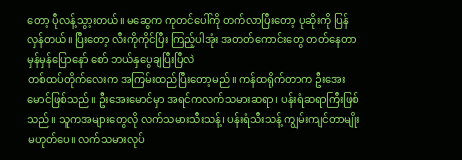တော့ ပီုလန့်သွာ့းတယ်။ မဆွေက ကုတင်ပေါ်ကို တက်လာပြီးတော့ ပုဆိုးကို ပြန်လှန်တယ်။ ပြီးတော့ လီးကိုကိုင်ပြီး ကြည့်ပါအုံး အတတ်ကောင်းတွေ တတ်နေတာ မှန်မှန်ပြောနော် စော် ဘယ်နှပွေချပြီးပြီလဲ
တစ်ထပ်တိုက်လေးက အကြမ်းထည်ပြီးတော့မည်။ ကန်ထရိုက်တာက ဦးအေးမောင်ဖြစ်သည်။ ဦးအေးမောင်မှာ အရင်ကလက်သမားဆရာ၊ ပန်းရံဆရာကြီးဖြစ်သည်။ သူကအများတွေလို လက်သမားသီးသန့်၊ ပန်းရံသီးသန့် ကျွမ်းကျင်တာမျိုးမဟုတ်ပေ။ လက်သမားလုပ်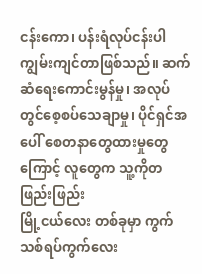ငန်းကော၊ ပန်းရံလုပ်ငန်းပါ ကျွမ်းကျင်တာဖြစ်သည်။ ဆက်ဆံရေးကောင်းမွန်မှု၊ အလုပ်တွင်စေ့စပ်သေချာမှု၊ ပိုင်ရှင်အပေါ် စေတနာတွေထားမှုတွေကြောင့် လူတွေက သူ့ကိုတဖြည်းဖြည်း
မြို့ငယ်လေး တစ်ခုမှာ ကွက်သစ်ရပ်ကွက်လေး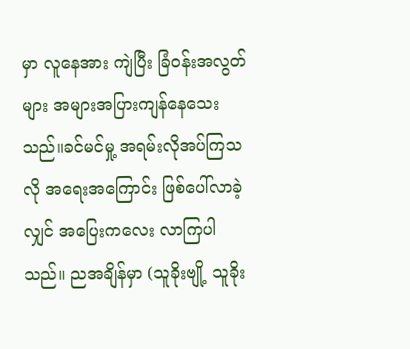မှာ လူနေအား ကျဲပြီး ခြံဝန်းအလွတ်များ အများအပြားကျန်နေသေးသည်။ခင်မင်မှု့ အရမ်းလိုအပ်ကြသလို အရေးအကြောင်း ဖြစ်ပေါ်လာခဲ့လျှင် အပြေးကလေး လာကြပါသည်။ ညအချိန်မှာ (သူခိုးဗျို့ သူခိုး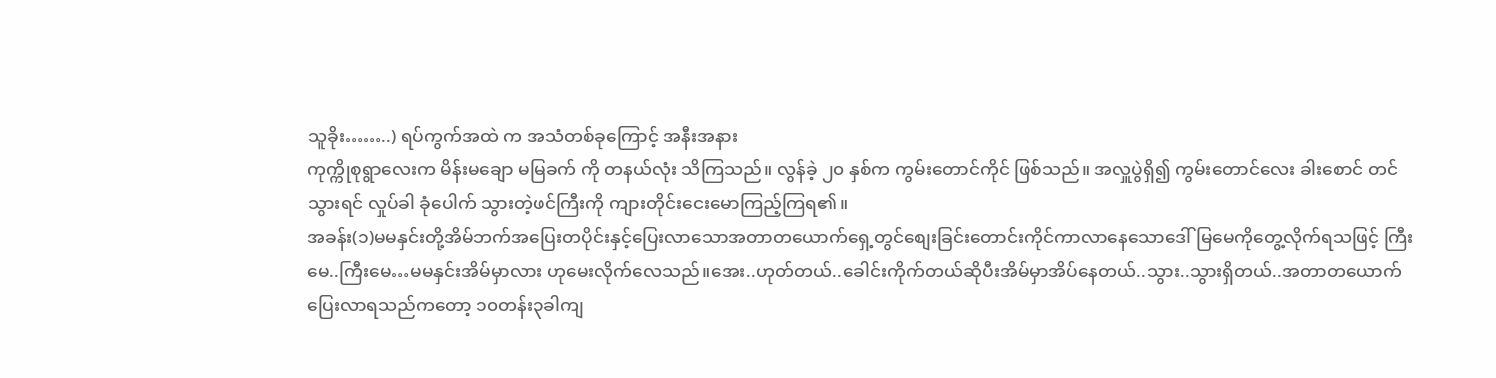သူခိုး……..) ရပ်ကွက်အထဲ က အသံတစ်ခုကြောင့် အနီးအနား
ကုက္ကိုစုရွာလေးက မိန်းမချော မမြခက် ကို တနယ်လုံး သိကြသည်။ လွန်ခဲ့ ၂၀ နှစ်က ကွမ်းတောင်ကိုင် ဖြစ်သည်။ အလှူပွဲရှိ၍ ကွမ်းတောင်လေး ခါးစောင် တင် သွားရင် လှုပ်ခါ ခုံပေါက် သွားတဲ့ဖင်ကြီးကို ကျားတိုင်းငေးမောကြည့်ကြရ၏။
အခန်း(၁)မမနှင်းတို့အိမ်ဘက်အပြေးတပိုင်းနှင့်ပြေးလာသောအတာတယောက်ရှေ့တွင်စျေးခြင်းတောင်းကိုင်ကာလာနေသောဒေါ်မြမေကိုတွေ့လိုက်ရသဖြင့် ကြီးမေ..ကြီးမေ…မမနှင်းအိမ်မှာလား ဟုမေးလိုက်လေသည်။အေး..ဟုတ်တယ်..ခေါင်းကိုက်တယ်ဆိုပီးအိမ်မှာအိပ်နေတယ်..သွား..သွားရှိတယ်..အတာတယောက်ပြေးလာရသည်ကတော့ ၁၀တန်း၃ခါကျ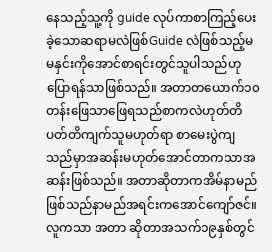နေသည့်သူ့ကို guide လုပ်ကာစာကြည့်ပေးခဲ့သောဆရာမလဲဖြစ်Guide လဲဖြစ်သည့်မမနှင်းကိုအောင်စာရင်းတွင်သူပါသည်ဟုပြောရန်သာဖြစ်သည်။ အတာတယောက်၁၀တန်းဖြေသာဖြေရသည်စာကလဲဟုတ်တိပတ်တိကျက်သူမဟုတ်ရာ စာမေးပွဲကျသည်မှာအဆန်းမဟုတ်အောင်တာကသာအဆန်းဖြစ်သည်။ အတာဆိုတာကအိမ်နာမည်ဖြစ်သည်နာမည်အရင်းကအောင်ကျော်ဇင်။ လူကသာ အတာ ဆိုတာအသက်၁၉နှစ်တွင်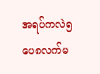အရပ်ကလဲ၅ပေ၈လက်မ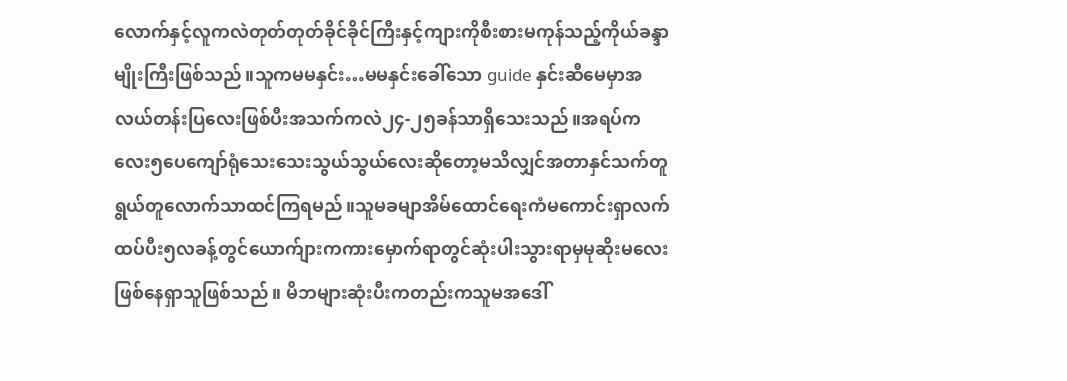လောက်နှင့်လူကလဲတုတ်တုတ်ခိုင်ခိုင်ကြီးနှင့်ကျားကိုစီးစားမကုန်သည့်ကိုယ်ခန္ဒာမျိုးကြီးဖြစ်သည်။သူကမမနှင်း…မမနှင်းခေါ်သော guide နှင်းဆီမေမှာအလယ်တန်းပြလေးဖြစ်ပီးအသက်ကလဲ၂၄-၂၅ခန်သာရှိသေးသည်။အရပ်ကလေး၅ပေကျော်ရုံသေးသေးသွယ်သွယ်လေးဆိုတော့မသိလျှင်အတာနှင်သက်တူရွယ်တူလောက်သာထင်ကြရမည်။သူမခမျာအိမ်ထောင်ရေးကံမကောင်းရှာလက်ထပ်ပီး၅လခန့်တွင်ယောက်ျားကကားမှောက်ရာတွင်ဆုံးပါးသွားရာမှမုဆိုးမလေးဖြစ်နေရှာသူဖြစ်သည်။ မိဘများဆုံးပီးကတည်းကသူမအဒေါ်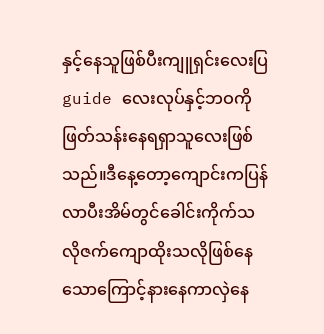နှင့်နေသူဖြစ်ပီးကျူရှင်းလေးပြ guide လေးလုပ်နှင့်ဘဝကိုဖြတ်သန်းနေရရှာသူလေးဖြစ်သည်။ဒီနေ့တော့ကျောင်းကပြန်လာပီးအိမ်တွင်ခေါင်းကိုက်သလိုဇက်ကျောထိုးသလိုဖြစ်နေသောကြောင့်နားနေကာလှဲနေ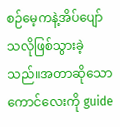စဉ်မေ့ကနဲ့အိပ်ပျော်သလိုဖြစ်သွားခဲ့သည်။အတာဆိုသောကောင်လေးကို guide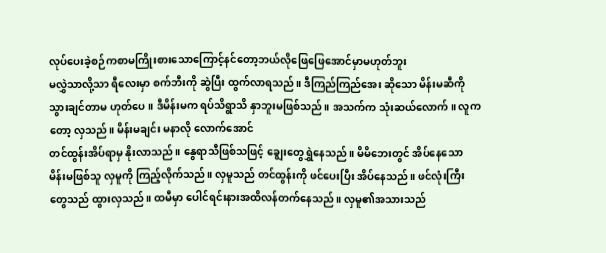လုပ်ပေးခဲ့စဉ်ကစာမကြိုးစားသောကြောင့်နင်တော့ဘယ်လိုဖြေဖြေအောင်မှာမဟုတ်ဘူး
မလွှဲသာလို့သာ ရီလေးမှာ စက်ဘီးကို ဆွဲပြီး ထွက်လာရသည်။ ဒီကြည်ကြည်အေး ဆိုသော မိန်းမဆီကို သွားချင်တာမ ဟုတ်ပေ။ ဒီမိန်းမက ရပ်သိရွာသိ နှာဘူးမဖြစ်သည်။ အသက်က သုံးဆယ်လောက်။ လူကတော့ လှသည်။ မိန်းမချင်း မနာလို လောက်အောင်
တင်ထွန်းအိပ်ရာမှ နိုးလာသည်။ နွေရာသီဖြစ်သဖြင့် ချွေးတွေရွှဲနေသည်။ မိမိဘေးတွင် အိပ်နေသော မိန်းမဖြစ်သူ လှမူကို ကြည့်လိုက်သည်။ လှမူသည် တင်ထွန်းကို ဖင်ပေးပြီး အိပ်နေသည်။ ဖင်လုံးကြီးတွေသည် ထွားလှသည်။ ထမီမှာ ပေါင်ရင်းနားအထိလန်တက်နေသည်။ လှမူ၏အသားသည်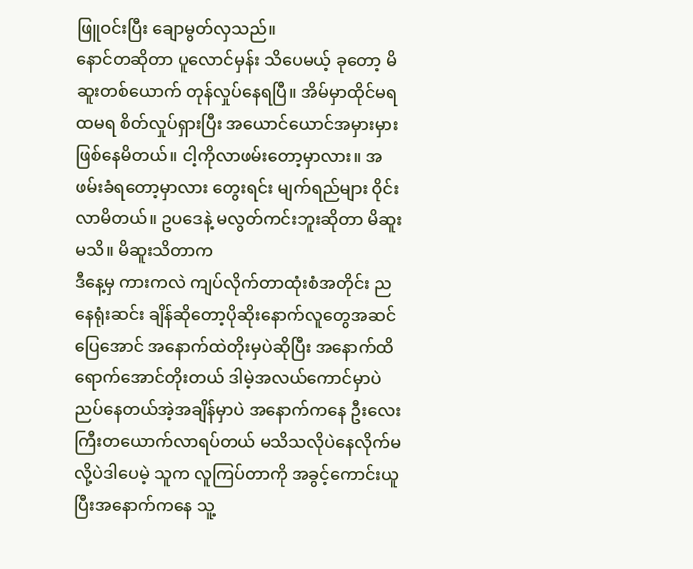ဖြူဝင်းပြီး ချောမွတ်လှသည်။
နောင်တဆိုတာ ပူလောင်မှန်း သိပေမယ့် ခုတော့ မိဆူးတစ်ယောက် တုန်လှုပ်နေရပြီ။ အိမ်မှာထိုင်မရ ထမရ စိတ်လှုပ်ရှားပြီး အယောင်ယောင်အမှားမှား ဖြစ်နေမိတယ်။ ငါ့ကိုလာဖမ်းတော့မှာလား။ အဖမ်းခံရတော့မှာလား တွေးရင်း မျက်ရည်များ ဝိုင်းလာမိတယ်။ ဥပဒေနဲ့ မလွတ်ကင်းဘူးဆိုတာ မိဆူးမသိ။ မိဆူးသိတာက
ဒီနေ့မှ ကားကလဲ ကျပ်လိုက်တာထုံးစံအတိုင်း ညနေရုံးဆင်း ချိန်ဆိုတော့ပိုဆိုးနောက်လူတွေအဆင်ပြေအောင် အနောက်ထဲတိုးမှပဲဆိုပြီး အနောက်ထိရောက်အောင်တိုးတယ် ဒါမဲ့အလယ်ကောင်မှာပဲညပ်နေတယ်အဲ့အချိန်မှာပဲ အနောက်ကနေ ဦးလေးကြီးတယောက်လာရပ်တယ် မသိသလိုပဲနေလိုက်မလို့ပဲဒါပေမဲ့ သူက လူကြပ်တာကို အခွင့်ကောင်းယူပြီးအနောက်ကနေ သူ့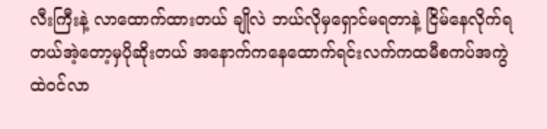လီးကြီးနဲ့ လာထောက်ထားတယ် ချိုလဲ ဘယ်လိုမှရှောင်မရတာနဲ့ ငြိမ်နေလိုက်ရတယ်အဲ့တော့မှပိုဆိုးတယ် အနောက်ကနေထောက်ရင်းလက်ကထမီစကပ်အကွဲထဲဝင်လာ